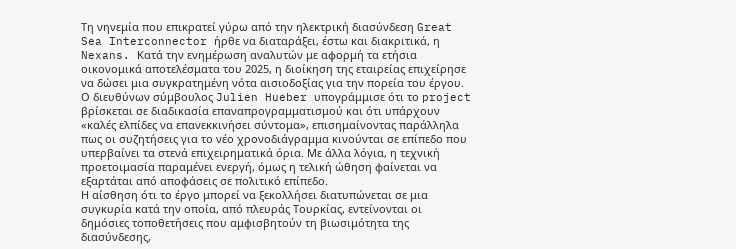Τη νηνεμία που επικρατεί γύρω από την ηλεκτρική διασύνδεση Great Sea Interconnector ήρθε να διαταράξει, έστω και διακριτικά, η Nexans. Κατά την ενημέρωση αναλυτών με αφορμή τα ετήσια οικονομικά αποτελέσματα του 2025, η διοίκηση της εταιρείας επιχείρησε να δώσει μια συγκρατημένη νότα αισιοδοξίας για την πορεία του έργου. Ο διευθύνων σύμβουλος Julien Hueber υπογράμμισε ότι το project βρίσκεται σε διαδικασία επαναπρογραμματισμού και ότι υπάρχουν «καλές ελπίδες να επανεκκινήσει σύντομα», επισημαίνοντας παράλληλα πως οι συζητήσεις για το νέο χρονοδιάγραμμα κινούνται σε επίπεδο που υπερβαίνει τα στενά επιχειρηματικά όρια. Με άλλα λόγια, η τεχνική προετοιμασία παραμένει ενεργή, όμως η τελική ώθηση φαίνεται να εξαρτάται από αποφάσεις σε πολιτικό επίπεδο.
Η αίσθηση ότι το έργο μπορεί να ξεκολλήσει διατυπώνεται σε μια συγκυρία κατά την οποία, από πλευράς Τουρκίας, εντείνονται οι δημόσιες τοποθετήσεις που αμφισβητούν τη βιωσιμότητα της διασύνδεσης,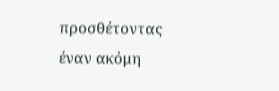προσθέτοντας έναν ακόμη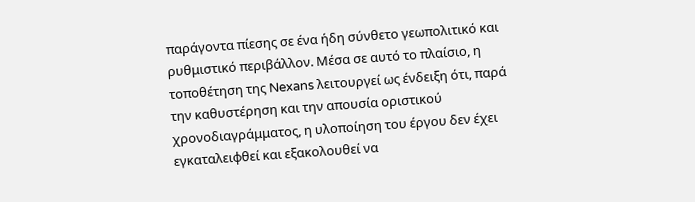παράγοντα πίεσης σε ένα ήδη σύνθετο γεωπολιτικό και ρυθμιστικό περιβάλλον. Μέσα σε αυτό το πλαίσιο, η τοποθέτηση της Nexans λειτουργεί ως ένδειξη ότι, παρά την καθυστέρηση και την απουσία οριστικού χρονοδιαγράμματος, η υλοποίηση του έργου δεν έχει εγκαταλειφθεί και εξακολουθεί να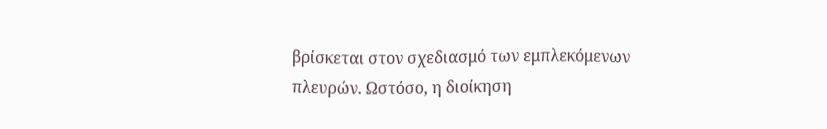βρίσκεται στον σχεδιασμό των εμπλεκόμενων πλευρών. Ωστόσο, η διοίκηση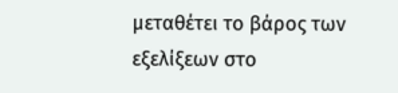μεταθέτει το βάρος των εξελίξεων στο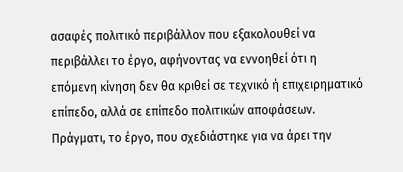ασαφές πολιτικό περιβάλλον που εξακολουθεί να περιβάλλει το έργο, αφήνοντας να εννοηθεί ότι η επόμενη κίνηση δεν θα κριθεί σε τεχνικό ή επιχειρηματικό επίπεδο, αλλά σε επίπεδο πολιτικών αποφάσεων.
Πράγματι, το έργο, που σχεδιάστηκε για να άρει την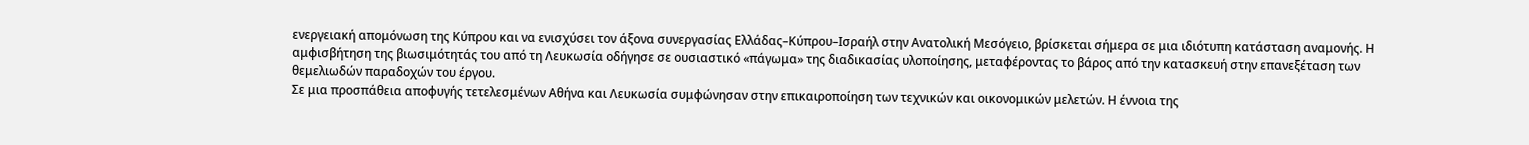ενεργειακή απομόνωση της Κύπρου και να ενισχύσει τον άξονα συνεργασίας Ελλάδας–Κύπρου–Ισραήλ στην Ανατολική Μεσόγειο, βρίσκεται σήμερα σε μια ιδιότυπη κατάσταση αναμονής. Η αμφισβήτηση της βιωσιμότητάς του από τη Λευκωσία οδήγησε σε ουσιαστικό «πάγωμα» της διαδικασίας υλοποίησης, μεταφέροντας το βάρος από την κατασκευή στην επανεξέταση των θεμελιωδών παραδοχών του έργου.
Σε μια προσπάθεια αποφυγής τετελεσμένων Αθήνα και Λευκωσία συμφώνησαν στην επικαιροποίηση των τεχνικών και οικονομικών μελετών. Η έννοια της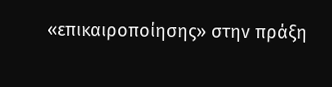«επικαιροποίησης» στην πράξη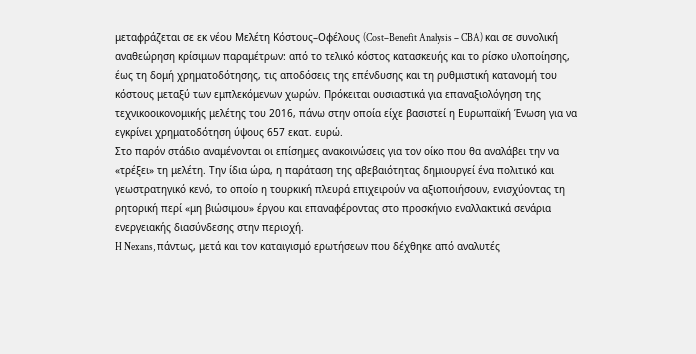μεταφράζεται σε εκ νέου Μελέτη Κόστους–Οφέλους (Cost–Benefit Analysis – CBA) και σε συνολική αναθεώρηση κρίσιμων παραμέτρων: από το τελικό κόστος κατασκευής και το ρίσκο υλοποίησης, έως τη δομή χρηματοδότησης, τις αποδόσεις της επένδυσης και τη ρυθμιστική κατανομή του κόστους μεταξύ των εμπλεκόμενων χωρών. Πρόκειται ουσιαστικά για επαναξιολόγηση της τεχνικοοικονομικής μελέτης του 2016, πάνω στην οποία είχε βασιστεί η Ευρωπαϊκή Ένωση για να εγκρίνει χρηματοδότηση ύψους 657 εκατ. ευρώ.
Στο παρόν στάδιο αναμένονται οι επίσημες ανακοινώσεις για τον οίκο που θα αναλάβει την να «τρέξει» τη μελέτη. Την ίδια ώρα, η παράταση της αβεβαιότητας δημιουργεί ένα πολιτικό και γεωστρατηγικό κενό, το οποίο η τουρκική πλευρά επιχειρούν να αξιοποιήσουν, ενισχύοντας τη ρητορική περί «μη βιώσιμου» έργου και επαναφέροντας στο προσκήνιο εναλλακτικά σενάρια ενεργειακής διασύνδεσης στην περιοχή.
H Nexans, πάντως, μετά και τον καταιγισμό ερωτήσεων που δέχθηκε από αναλυτές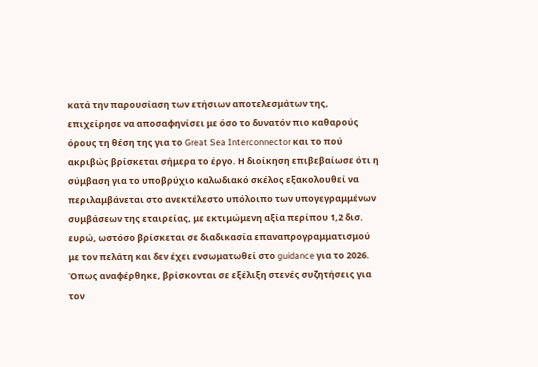κατά την παρουσίαση των ετήσιων αποτελεσμάτων της, επιχείρησε να αποσαφηνίσει με όσο το δυνατόν πιο καθαρούς όρους τη θέση της για το Great Sea Interconnector και το πού ακριβώς βρίσκεται σήμερα το έργο. Η διοίκηση επιβεβαίωσε ότι η σύμβαση για το υποβρύχιο καλωδιακό σκέλος εξακολουθεί να περιλαμβάνεται στο ανεκτέλεστο υπόλοιπο των υπογεγραμμένων συμβάσεων της εταιρείας, με εκτιμώμενη αξία περίπου 1,2 δισ. ευρώ, ωστόσο βρίσκεται σε διαδικασία επαναπρογραμματισμού με τον πελάτη και δεν έχει ενσωματωθεί στο guidance για το 2026. Όπως αναφέρθηκε, βρίσκονται σε εξέλιξη στενές συζητήσεις για τον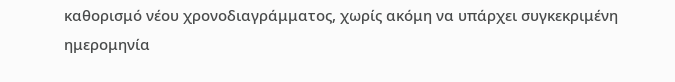καθορισμό νέου χρονοδιαγράμματος, χωρίς ακόμη να υπάρχει συγκεκριμένη ημερομηνία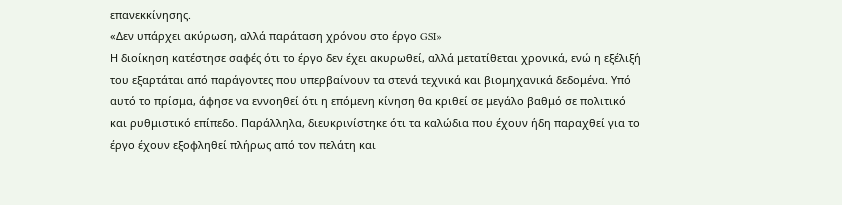επανεκκίνησης.
«Δεν υπάρχει ακύρωση, αλλά παράταση χρόνου στο έργο GSI»
Η διοίκηση κατέστησε σαφές ότι το έργο δεν έχει ακυρωθεί, αλλά μετατίθεται χρονικά, ενώ η εξέλιξή του εξαρτάται από παράγοντες που υπερβαίνουν τα στενά τεχνικά και βιομηχανικά δεδομένα. Υπό αυτό το πρίσμα, άφησε να εννοηθεί ότι η επόμενη κίνηση θα κριθεί σε μεγάλο βαθμό σε πολιτικό και ρυθμιστικό επίπεδο. Παράλληλα, διευκρινίστηκε ότι τα καλώδια που έχουν ήδη παραχθεί για το έργο έχουν εξοφληθεί πλήρως από τον πελάτη και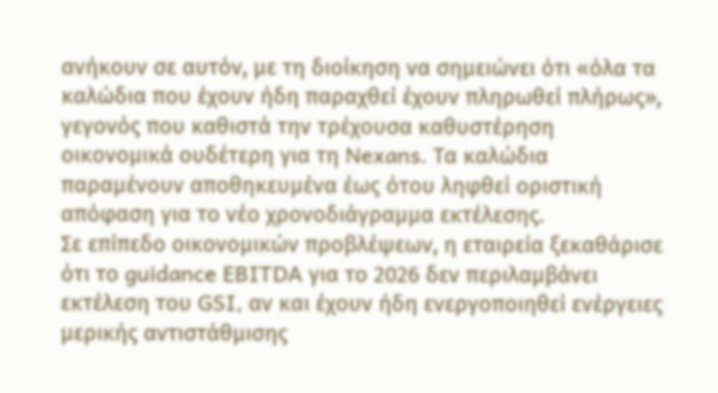ανήκουν σε αυτόν, με τη διοίκηση να σημειώνει ότι «όλα τα καλώδια που έχουν ήδη παραχθεί έχουν πληρωθεί πλήρως», γεγονός που καθιστά την τρέχουσα καθυστέρηση οικονομικά ουδέτερη για τη Nexans. Τα καλώδια παραμένουν αποθηκευμένα έως ότου ληφθεί οριστική απόφαση για το νέο χρονοδιάγραμμα εκτέλεσης.
Σε επίπεδο οικονομικών προβλέψεων, η εταιρεία ξεκαθάρισε ότι το guidance EBITDA για το 2026 δεν περιλαμβάνει εκτέλεση του GSI, αν και έχουν ήδη ενεργοποιηθεί ενέργειες μερικής αντιστάθμισης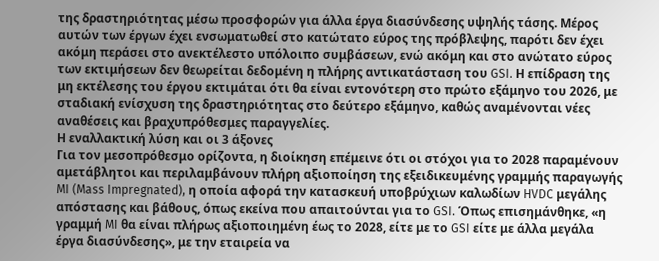της δραστηριότητας μέσω προσφορών για άλλα έργα διασύνδεσης υψηλής τάσης. Μέρος αυτών των έργων έχει ενσωματωθεί στο κατώτατο εύρος της πρόβλεψης, παρότι δεν έχει ακόμη περάσει στο ανεκτέλεστο υπόλοιπο συμβάσεων, ενώ ακόμη και στο ανώτατο εύρος των εκτιμήσεων δεν θεωρείται δεδομένη η πλήρης αντικατάσταση του GSI. Η επίδραση της μη εκτέλεσης του έργου εκτιμάται ότι θα είναι εντονότερη στο πρώτο εξάμηνο του 2026, με σταδιακή ενίσχυση της δραστηριότητας στο δεύτερο εξάμηνο, καθώς αναμένονται νέες αναθέσεις και βραχυπρόθεσμες παραγγελίες.
Η εναλλακτική λύση και οι 3 άξονες
Για τον μεσοπρόθεσμο ορίζοντα, η διοίκηση επέμεινε ότι οι στόχοι για το 2028 παραμένουν αμετάβλητοι και περιλαμβάνουν πλήρη αξιοποίηση της εξειδικευμένης γραμμής παραγωγής MI (Mass Impregnated), η οποία αφορά την κατασκευή υποβρύχιων καλωδίων HVDC μεγάλης απόστασης και βάθους, όπως εκείνα που απαιτούνται για το GSI. Όπως επισημάνθηκε, «η γραμμή MI θα είναι πλήρως αξιοποιημένη έως το 2028, είτε με το GSI είτε με άλλα μεγάλα έργα διασύνδεσης», με την εταιρεία να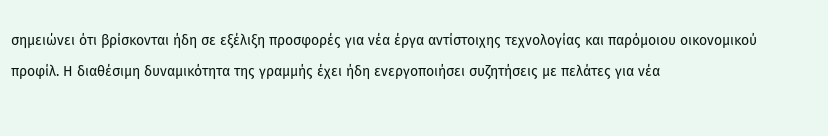σημειώνει ότι βρίσκονται ήδη σε εξέλιξη προσφορές για νέα έργα αντίστοιχης τεχνολογίας και παρόμοιου οικονομικού προφίλ. Η διαθέσιμη δυναμικότητα της γραμμής έχει ήδη ενεργοποιήσει συζητήσεις με πελάτες για νέα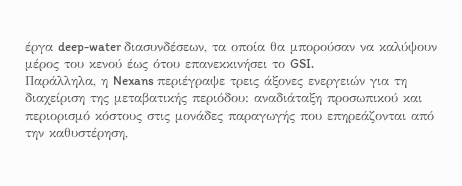έργα deep-water διασυνδέσεων, τα οποία θα μπορούσαν να καλύψουν μέρος του κενού έως ότου επανεκκινήσει το GSI.
Παράλληλα, η Nexans περιέγραψε τρεις άξονες ενεργειών για τη διαχείριση της μεταβατικής περιόδου: αναδιάταξη προσωπικού και περιορισμό κόστους στις μονάδες παραγωγής που επηρεάζονται από την καθυστέρηση,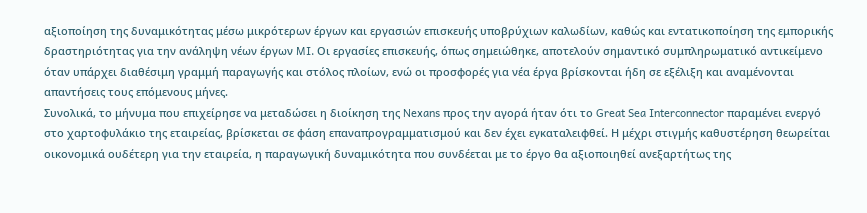αξιοποίηση της δυναμικότητας μέσω μικρότερων έργων και εργασιών επισκευής υποβρύχιων καλωδίων, καθώς και εντατικοποίηση της εμπορικής δραστηριότητας για την ανάληψη νέων έργων MI. Οι εργασίες επισκευής, όπως σημειώθηκε, αποτελούν σημαντικό συμπληρωματικό αντικείμενο όταν υπάρχει διαθέσιμη γραμμή παραγωγής και στόλος πλοίων, ενώ οι προσφορές για νέα έργα βρίσκονται ήδη σε εξέλιξη και αναμένονται απαντήσεις τους επόμενους μήνες.
Συνολικά, το μήνυμα που επιχείρησε να μεταδώσει η διοίκηση της Nexans προς την αγορά ήταν ότι το Great Sea Interconnector παραμένει ενεργό στο χαρτοφυλάκιο της εταιρείας, βρίσκεται σε φάση επαναπρογραμματισμού και δεν έχει εγκαταλειφθεί. Η μέχρι στιγμής καθυστέρηση θεωρείται οικονομικά ουδέτερη για την εταιρεία, η παραγωγική δυναμικότητα που συνδέεται με το έργο θα αξιοποιηθεί ανεξαρτήτως της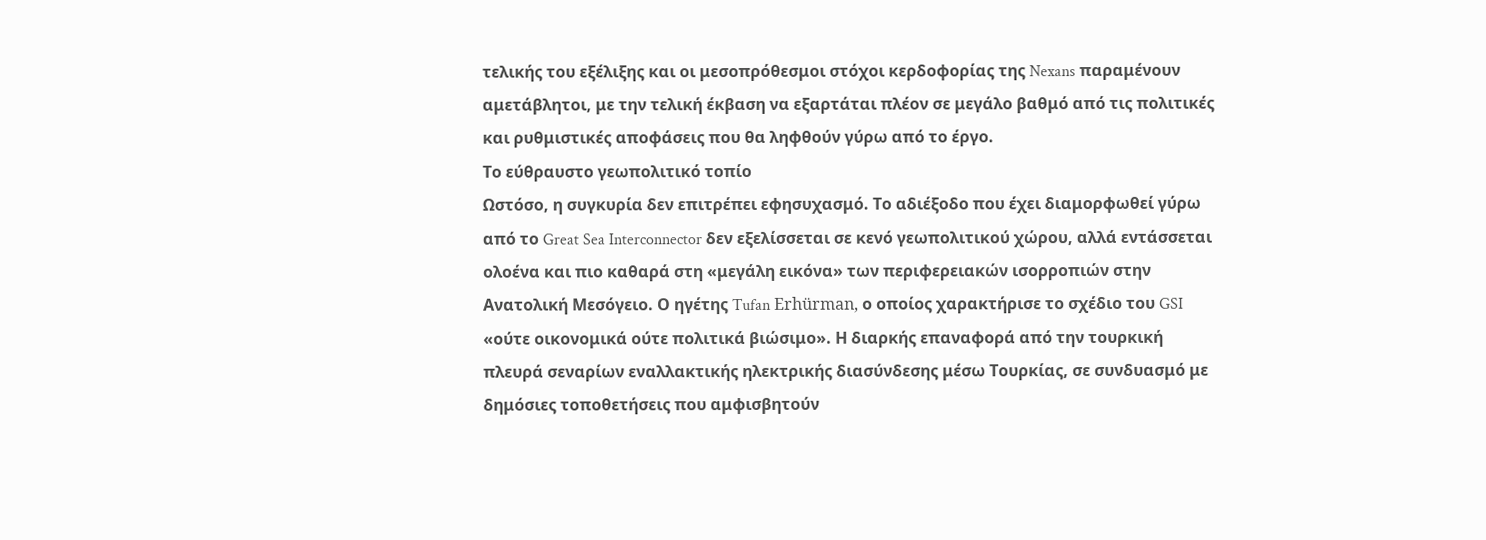τελικής του εξέλιξης και οι μεσοπρόθεσμοι στόχοι κερδοφορίας της Nexans παραμένουν αμετάβλητοι, με την τελική έκβαση να εξαρτάται πλέον σε μεγάλο βαθμό από τις πολιτικές και ρυθμιστικές αποφάσεις που θα ληφθούν γύρω από το έργο.
Το εύθραυστο γεωπολιτικό τοπίο
Ωστόσο, η συγκυρία δεν επιτρέπει εφησυχασμό. Το αδιέξοδο που έχει διαμορφωθεί γύρω από το Great Sea Interconnector δεν εξελίσσεται σε κενό γεωπολιτικού χώρου, αλλά εντάσσεται ολοένα και πιο καθαρά στη «μεγάλη εικόνα» των περιφερειακών ισορροπιών στην Ανατολική Μεσόγειο. Ο ηγέτης Tufan Erhürman, ο οποίος χαρακτήρισε το σχέδιο του GSI «ούτε οικονομικά ούτε πολιτικά βιώσιμο». Η διαρκής επαναφορά από την τουρκική πλευρά σεναρίων εναλλακτικής ηλεκτρικής διασύνδεσης μέσω Τουρκίας, σε συνδυασμό με δημόσιες τοποθετήσεις που αμφισβητούν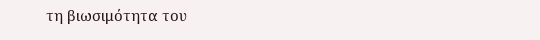τη βιωσιμότητα του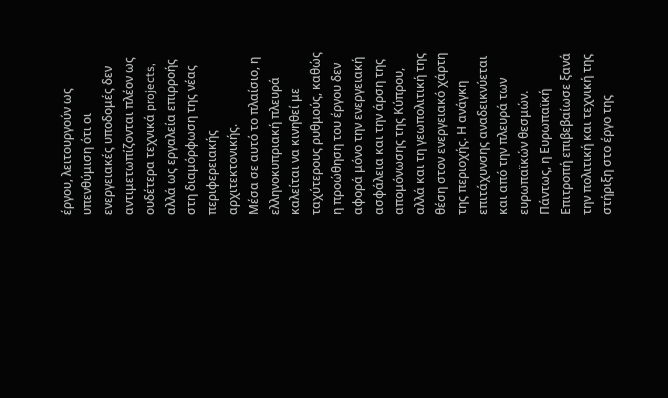έργου, λειτουργούν ως υπενθύμιση ότι οι ενεργειακές υποδομές δεν αντιμετωπίζονται πλέον ως ουδέτερα τεχνικά projects, αλλά ως εργαλεία επιρροής στη διαμόρφωση της νέας περιφερειακής αρχιτεκτονικής.
Μέσα σε αυτό το πλαίσιο, η ελληνοκυπριακή πλευρά καλείται να κινηθεί με ταχύτερους ρυθμούς, καθώς η προώθηση του έργου δεν αφορά μόνο την ενεργειακή ασφάλεια και την άρση της απομόνωσης της Κύπρου, αλλά και τη γεωπολιτική της θέση στον ενεργειακό χάρτη της περιοχής. Η ανάγκη επιτάχυνσης αναδεικνύεται και από την πλευρά των ευρωπαϊκών θεσμών.
Πάντως, η Ευρωπαϊκή Επιτροπή επιβεβαίωσε ξανά την πολιτική και τεχνική της στήριξη στο έργο της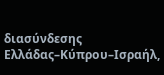διασύνδεσης Ελλάδας–Κύπρου–Ισραήλ,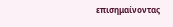επισημαίνοντας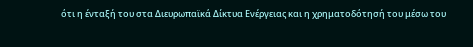ότι η ένταξή του στα Διευρωπαϊκά Δίκτυα Ενέργειας και η χρηματοδότησή του μέσω του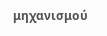μηχανισμού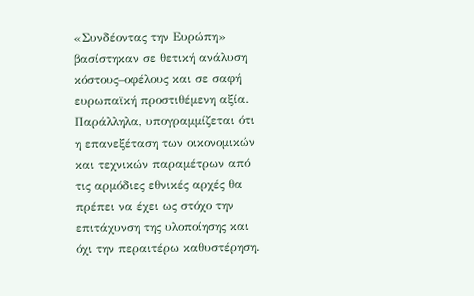«Συνδέοντας την Ευρώπη» βασίστηκαν σε θετική ανάλυση κόστους–οφέλους και σε σαφή ευρωπαϊκή προστιθέμενη αξία. Παράλληλα, υπογραμμίζεται ότι η επανεξέταση των οικονομικών και τεχνικών παραμέτρων από τις αρμόδιες εθνικές αρχές θα πρέπει να έχει ως στόχο την επιτάχυνση της υλοποίησης και όχι την περαιτέρω καθυστέρηση.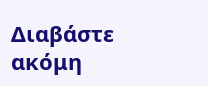Διαβάστε ακόμη